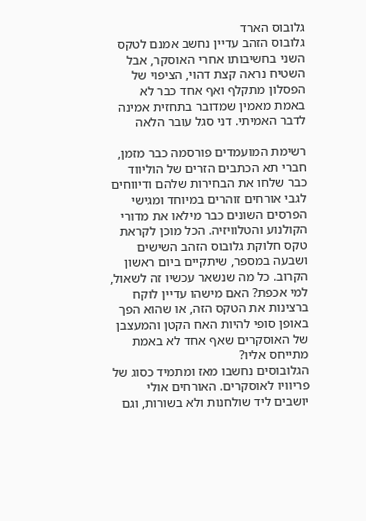גלובוס הארד
גלובוס הזהב עדיין נחשב אמנם לטקס השני בחשיבותו אחרי האוסקר, אבל השטיח נראה קצת דהוי, הציפוי של הפסלון מתקלף ואף אחד כבר לא באמת מאמין שמדובר בתחזית אמינה לדבר האמיתי. דני סגל עובר הלאה

רשימת המועמדים פורסמה כבר מזמן, חברי תא הכתבים הזרים של הוליווד כבר שלחו את הבחירות שלהם ודיווחים לגבי אורחים זוהרים במיוחד ומגישי הפרסים השונים כבר מילאו את מדורי הקולנוע והטלוויזיה. הכל מוכן לקראת טקס חלוקת גלובוס הזהב השישים ושבעה במספר, שיתקיים ביום ראשון הקרוב. כל מה שנשאר עכשיו זה לשאול, למי אכפת? האם מישהו עדיין לוקח ברצינות את הטקס הזה, או שהוא הפך באופן סופי להיות האח הקטן והמעצבן של האוסקרים שאף אחד לא באמת מתייחס אליו?
הגלובוסים נחשבו מאז ומתמיד כסוג של פריוויו לאוסקרים. האורחים אולי יושבים ליד שולחנות ולא בשורות, וגם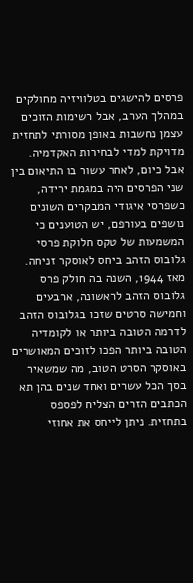פרסים להישגים בטלוויזיה מחולקים במהלך הערב, אבל רשימות הזוכים עצמן נחשבות באופן מסורתי לתחזית מדויקת למדי לבחירות האקדמיה. אבל כיום, לאחר עשור בו התיאום בין שני הפרסים היה במגמת ירידה, כשפרסי איגודי המבקרים השונים נושפים בעורפם, יש הטוענים כי המשמעות של טקס חלוקת פרסי גלובוס הזהב ביחס לאוסקר זניחה.
מאז 1944, השנה בה חולק פרס גלובוס הזהב לראשונה, ארבעים וחמישה סרטים שזכו בגלובוס הזהב לדרמה הטובה ביותר או לקומדיה הטובה ביותר הפכו לזוכים המאושרים באוסקר הסרט הטוב, מה שמשאיר בסך הכל עשרים ואחד שנים בהן תא הכתבים הזרים הצליח לפספס בתחזית. ניתן לייחס את אחוזי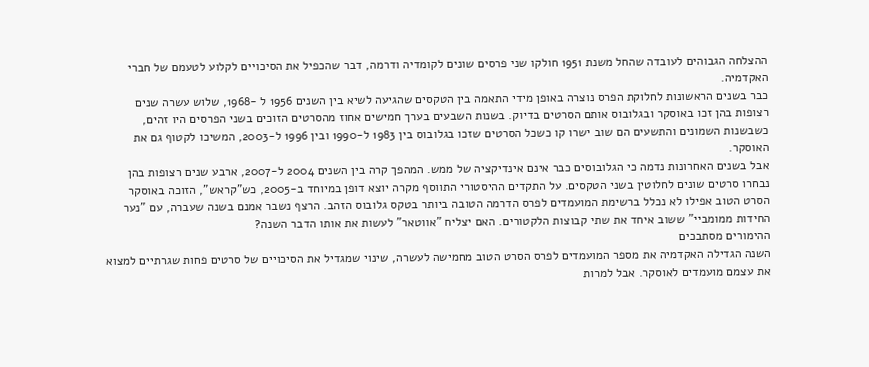ההצלחה הגבוהים לעובדה שהחל משנת 1951 חולקו שני פרסים שונים לקומדיה ודרמה, דבר שהכפיל את הסיכויים לקלוע לטעמם של חברי האקדמיה.
כבר בשנים הראשונות לחלוקת הפרס נוצרה באופן מידי התאמה בין הטקסים שהגיעה לשיא בין השנים 1956 ל -1968, שלוש עשרה שנים רצופות בהן זכו באוסקר ובגלובוס אותם הסרטים בדיוק. בשנות השבעים בערך חמישים אחוז מהסרטים הזוכים בשני הפרסים היו זהים, כשבשנות השמונים והתשעים הם שוב ישרו קו כשכל הסרטים שזכו בגלובוס בין 1983 ל-1990 ובין 1996 ל-2003, המשיכו לקטוף גם את האוסקר.
אבל בשנים האחרונות נדמה כי הגלובוסים כבר אינם אינדיקציה של ממש. המהפך קרה בין השנים 2004 ל-2007, ארבע שנים רצופות בהן נבחרו סרטים שונים לחלוטין בשני הטקסים. על התקדים ההיסטורי התווסף מקרה יוצא דופן במיוחד ב-2005, כש"קראש", הזוכה באוסקר הסרט הטוב אפילו לא נכלל ברשימת המועמדים לפרס הדרמה הטובה ביותר בטקס גלובוס הזהב. הרצף נשבר אמנם בשנה שעברה, עם "נער החידות ממומביי" ששוב איחד את שתי קבוצות הלקטורים. האם יצליח "אווטאר" לעשות את אותו הדבר השנה?
ההימורים מסתבכים
השנה הגדילה האקדמיה את מספר המועמדים לפרס הסרט הטוב מחמישה לעשרה, שינוי שמגדיל את הסיכויים של סרטים פחות שגרתיים למצוא את עצמם מועמדים לאוסקר. אבל למרות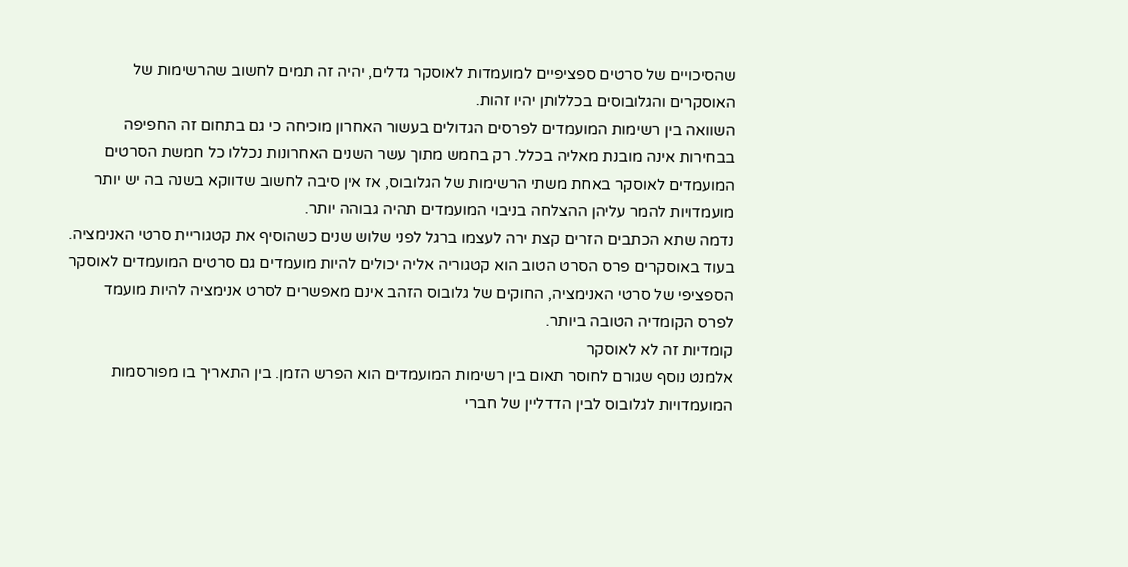שהסיכויים של סרטים ספציפיים למועמדות לאוסקר גדלים, יהיה זה תמים לחשוב שהרשימות של האוסקרים והגלובוסים בכללותן יהיו זהות.
השוואה בין רשימות המועמדים לפרסים הגדולים בעשור האחרון מוכיחה כי גם בתחום זה החפיפה בבחירות אינה מובנת מאליה בכלל. רק בחמש מתוך עשר השנים האחרונות נכללו כל חמשת הסרטים המועמדים לאוסקר באחת משתי הרשימות של הגלובוס, אז אין סיבה לחשוב שדווקא בשנה בה יש יותר מועמדויות להמר עליהן ההצלחה בניבוי המועמדים תהיה גבוהה יותר.
נדמה שתא הכתבים הזרים קצת ירה לעצמו ברגל לפני שלוש שנים כשהוסיף את קטגוריית סרטי האנימציה. בעוד באוסקרים פרס הסרט הטוב הוא קטגוריה אליה יכולים להיות מועמדים גם סרטים המועמדים לאוסקר הספציפי של סרטי האנימציה, החוקים של גלובוס הזהב אינם מאפשרים לסרט אנימציה להיות מועמד לפרס הקומדיה הטובה ביותר.
קומדיות זה לא לאוסקר
אלמנט נוסף שגורם לחוסר תאום בין רשימות המועמדים הוא הפרש הזמן. בין התאריך בו מפורסמות המועמדויות לגלובוס לבין הדדליין של חברי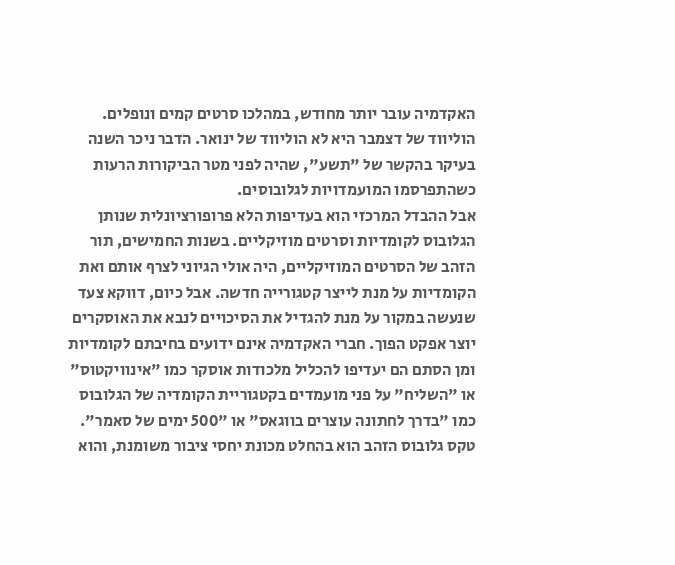האקדמיה עובר יותר מחודש, במהלכו סרטים קמים ונופלים. הוליווד של דצמבר היא לא הוליווד של ינואר. הדבר ניכר השנה בעיקר בהקשר של "תשע", שהיה לפני מטר הביקורות הרעות כשהתפרסמו המועמדויות לגלובוסים.
אבל ההבדל המרכזי הוא בעדיפות הלא פרופורציונלית שנותן הגלובוס לקומדיות וסרטים מוזיקליים. בשנות החמישים, תור הזהב של הסרטים המוזיקליים, היה אולי הגיוני לצרף אותם ואת הקומדיות על מנת לייצר קטגורייה חדשה. אבל כיום, דווקא צעד שנעשה במקור על מנת להגדיל את הסיכויים לנבא את האוסקרים יוצר אפקט הפוך. חברי האקדמיה אינם ידועים בחיבתם לקומדיות ומן הסתם הם יעדיפו להכליל מלכודות אוסקר כמו "אינוויקטוס" או "השליח" על פני מועמדים בקטגוריית הקומדיה של הגלובוס כמו "בדרך לחתונה עוצרים בווגאס" או "500 ימים של סאמר".
טקס גלובוס הזהב הוא בהחלט מכונת יחסי ציבור משומנת, והוא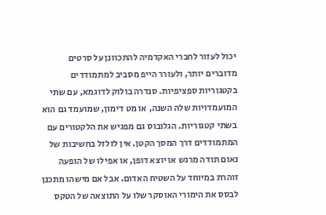יכול לעזור לחברי האקדמיה להתכוונן על סרטים מדוברים יותר, ולעורר הייפ מסביב למתמודדים בקטגוריות ספציפיות. סנדרה בולוק לדוגמא, עם שתי המועמדויות שלה השנה, או מט דימון, שמועמד גם הוא בשתי קטגוריות. הגלובוס גם מפגיש את הלקטורים עם המתמודדים דרך המסך הקטן. אין לזלזל בחשיבות של נאום תודה מרגש או יוצא דופן, או אפילו של הופעה זוהרת במיוחד על השטיח האדום. אבל אם מישהו מתכנן לבסס את הימורי האוסקר שלו על התוצאה של הטקס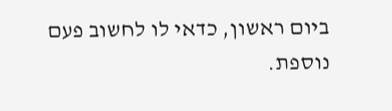ביום ראשון, כדאי לו לחשוב פעם נוספת.